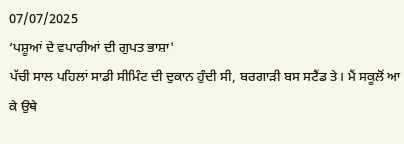07/07/2025
‘ਪਸ਼ੂਆਂ ਦੇ ਵਪਾਰੀਆਂ ਦੀ ਗੁਪਤ ਭਾਸ਼ਾ'
ਪੱਚੀ ਸਾਲ ਪਹਿਲਾਂ ਸਾਡੀ ਸੀਮਿੰਟ ਦੀ ਦੁਕਾਨ ਹੁੰਦੀ ਸੀ, ਬਰਗਾੜੀ ਬਸ ਸਟੈਂਡ ਤੇ। ਮੈਂ ਸਕੂਲੋਂ ਆ ਕੇ ਉਥੇ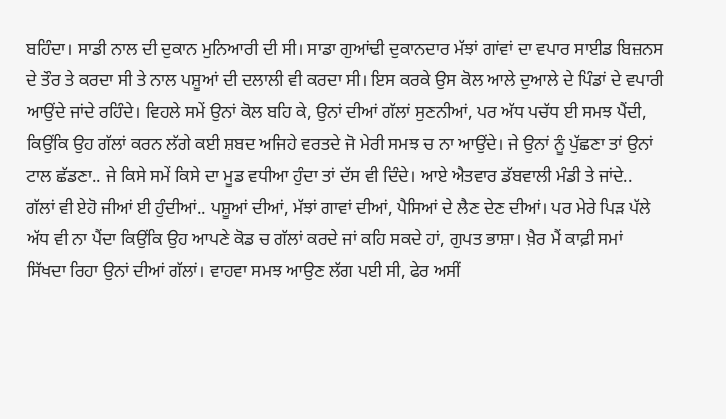ਬਹਿੰਦਾ। ਸਾਡੀ ਨਾਲ ਦੀ ਦੁਕਾਨ ਮੁਨਿਆਰੀ ਦੀ ਸੀ। ਸਾਡਾ ਗੁਆਂਢੀ ਦੁਕਾਨਦਾਰ ਮੱਝਾਂ ਗਾਂਵਾਂ ਦਾ ਵਪਾਰ ਸਾਈਡ ਬਿਜ਼ਨਸ ਦੇ ਤੌਰ ਤੇ ਕਰਦਾ ਸੀ ਤੇ ਨਾਲ ਪਸ਼ੂਆਂ ਦੀ ਦਲਾਲੀ ਵੀ ਕਰਦਾ ਸੀ। ਇਸ ਕਰਕੇ ਉਸ ਕੋਲ ਆਲੇ ਦੁਆਲੇ ਦੇ ਪਿੰਡਾਂ ਦੇ ਵਪਾਰੀ ਆਉਂਦੇ ਜਾਂਦੇ ਰਹਿੰਦੇ। ਵਿਹਲੇ ਸਮੇਂ ਉਨਾਂ ਕੋਲ ਬਹਿ ਕੇ, ਉਨਾਂ ਦੀਆਂ ਗੱਲਾਂ ਸੁਣਨੀਆਂ, ਪਰ ਅੱਧ ਪਚੱਧ ਈ ਸਮਝ ਪੈਂਦੀ, ਕਿਉਂਕਿ ਉਹ ਗੱਲਾਂ ਕਰਨ ਲੱਗੇ ਕਈ ਸ਼ਬਦ ਅਜਿਹੇ ਵਰਤਦੇ ਜੋ ਮੇਰੀ ਸਮਝ ਚ ਨਾ ਆਉਂਦੇ। ਜੇ ਉਨਾਂ ਨੂੰ ਪੁੱਛਣਾ ਤਾਂ ਉਨਾਂ ਟਾਲ ਛੱਡਣਾ.. ਜੇ ਕਿਸੇ ਸਮੇਂ ਕਿਸੇ ਦਾ ਮੂਡ ਵਧੀਆ ਹੁੰਦਾ ਤਾਂ ਦੱਸ ਵੀ ਦਿੰਦੇ। ਆਏ ਐਤਵਾਰ ਡੱਬਵਾਲੀ ਮੰਡੀ ਤੇ ਜਾਂਦੇ.. ਗੱਲਾਂ ਵੀ ਏਹੋ ਜੀਆਂ ਈ ਹੁੰਦੀਆਂ.. ਪਸ਼ੂਆਂ ਦੀਆਂ, ਮੱਝਾਂ ਗਾਵਾਂ ਦੀਆਂ, ਪੈਸਿਆਂ ਦੇ ਲੈਣ ਦੇਣ ਦੀਆਂ। ਪਰ ਮੇਰੇ ਪਿੜ ਪੱਲੇ ਅੱਧ ਵੀ ਨਾ ਪੈਂਦਾ ਕਿਉਂਕਿ ਉਹ ਆਪਣੇ ਕੋਡ ਚ ਗੱਲਾਂ ਕਰਦੇ ਜਾਂ ਕਹਿ ਸਕਦੇ ਹਾਂ, ਗੁਪਤ ਭਾਸ਼ਾ। ਖ਼ੈਰ ਮੈਂ ਕਾਫ਼ੀ ਸਮਾਂ ਸਿੱਖਦਾ ਰਿਹਾ ਉਨਾਂ ਦੀਆਂ ਗੱਲਾਂ। ਵਾਹਵਾ ਸਮਝ ਆਉਣ ਲੱਗ ਪਈ ਸੀ, ਫੇਰ ਅਸੀਂ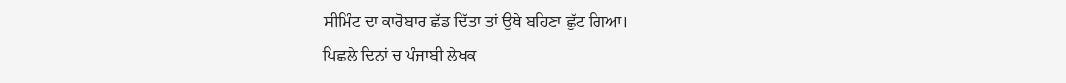ਸੀਮਿੰਟ ਦਾ ਕਾਰੋਬਾਰ ਛੱਡ ਦਿੱਤਾ ਤਾਂ ਉਥੇ ਬਹਿਣਾ ਛੁੱਟ ਗਿਆ।
ਪਿਛਲੇ ਦਿਨਾਂ ਚ ਪੰਜਾਬੀ ਲੇਖਕ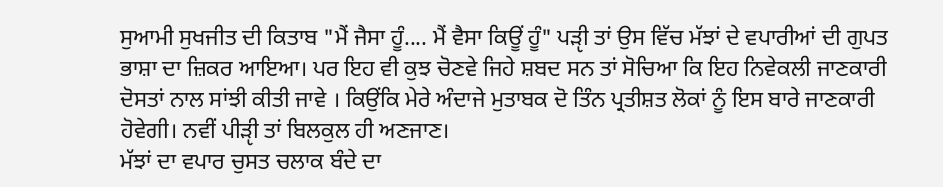ਸੁਆਮੀ ਸੁਖਜੀਤ ਦੀ ਕਿਤਾਬ "ਮੈਂ ਜੈਸਾ ਹੂੰ.... ਮੈਂ ਵੈਸਾ ਕਿਊਂ ਹੂੰ" ਪੜੵੀ ਤਾਂ ਉਸ ਵਿੱਚ ਮੱਝਾਂ ਦੇ ਵਪਾਰੀਆਂ ਦੀ ਗੁਪਤ ਭਾਸ਼ਾ ਦਾ ਜ਼ਿਕਰ ਆਇਆ। ਪਰ ਇਹ ਵੀ ਕੁਝ ਚੋਣਵੇ ਜਿਹੇ ਸ਼ਬਦ ਸਨ ਤਾਂ ਸੋਚਿਆ ਕਿ ਇਹ ਨਿਵੇਕਲੀ ਜਾਣਕਾਰੀ ਦੋਸਤਾਂ ਨਾਲ ਸਾਂਝੀ ਕੀਤੀ ਜਾਵੇ । ਕਿਉਂਕਿ ਮੇਰੇ ਅੰਦਾਜੇ ਮੁਤਾਬਕ ਦੋ ਤਿੰਨ ਪ੍ਰਤੀਸ਼ਤ ਲੋਕਾਂ ਨੂੰ ਇਸ ਬਾਰੇ ਜਾਣਕਾਰੀ ਹੋਵੇਗੀ। ਨਵੀਂ ਪੀੜੵੀ ਤਾਂ ਬਿਲਕੁਲ ਹੀ ਅਣਜਾਣ।
ਮੱਝਾਂ ਦਾ ਵਪਾਰ ਚੁਸਤ ਚਲਾਕ ਬੰਦੇ ਦਾ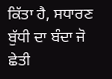ਕਿੱਤਾ ਹੈ, ਸਧਾਰਣ ਬੁੱਧੀ ਦਾ ਬੰਦਾ ਜੋ ਛੇਤੀ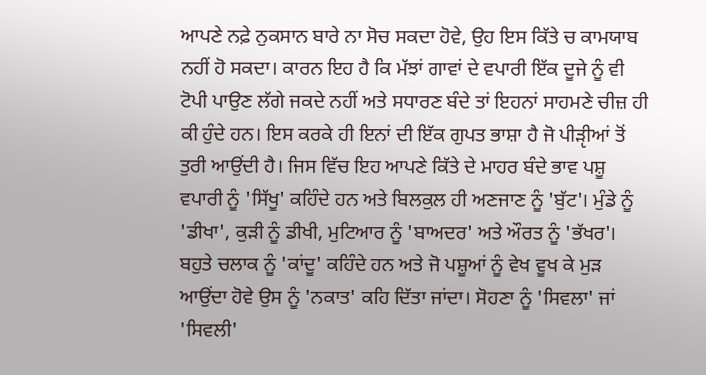ਆਪਣੇ ਨਫ਼ੇ ਨੁਕਸਾਨ ਬਾਰੇ ਨਾ ਸੋਚ ਸਕਦਾ ਹੋਵੇ, ਉਹ ਇਸ ਕਿੱਤੇ ਚ ਕਾਮਯਾਬ ਨਹੀਂ ਹੋ ਸਕਦਾ। ਕਾਰਨ ਇਹ ਹੈ ਕਿ ਮੱਝਾਂ ਗਾਵਾਂ ਦੇ ਵਪਾਰੀ ਇੱਕ ਦੂਜੇ ਨੂੰ ਵੀ ਟੋਪੀ ਪਾਉਣ ਲੱਗੇ ਜਕਦੇ ਨਹੀਂ ਅਤੇ ਸਧਾਰਣ ਬੰਦੇ ਤਾਂ ਇਹਨਾਂ ਸਾਹਮਣੇ ਚੀਜ਼ ਹੀ ਕੀ ਹੁੰਦੇ ਹਨ। ਇਸ ਕਰਕੇ ਹੀ ਇਨਾਂ ਦੀ ਇੱਕ ਗੁਪਤ ਭਾਸ਼ਾ ਹੈ ਜੋ ਪੀੜੵੀਆਂ ਤੋਂ ਤੁਰੀ ਆਉਂਦੀ ਹੈ। ਜਿਸ ਵਿੱਚ ਇਹ ਆਪਣੇ ਕਿੱਤੇ ਦੇ ਮਾਹਰ ਬੰਦੇ ਭਾਵ ਪਸ਼ੂ ਵਪਾਰੀ ਨੂੰ 'ਸਿੱਖੂ' ਕਹਿੰਦੇ ਹਨ ਅਤੇ ਬਿਲਕੁਲ ਹੀ ਅਣਜਾਣ ਨੂੰ 'ਬੁੱਟ'। ਮੁੰਡੇ ਨੂੰ 'ਡੀਖਾ', ਕੁੜੀ ਨੂੰ ਡੀਖੀ, ਮੁਟਿਆਰ ਨੂੰ 'ਬਾਅਦਰ' ਅਤੇ ਔਰਤ ਨੂੰ 'ਭੱਖਰ'। ਬਹੁਤੇ ਚਲਾਕ ਨੂੰ 'ਕਾਂਦੂ' ਕਹਿੰਦੇ ਹਨ ਅਤੇ ਜੋ ਪਸ਼ੂਆਂ ਨੂੰ ਵੇਖ ਵੂਖ ਕੇ ਮੁੜ ਆਉਂਦਾ ਹੋਵੇ ਉਸ ਨੂੰ 'ਨਕਾਤ' ਕਹਿ ਦਿੱਤਾ ਜਾਂਦਾ। ਸੋਹਣਾ ਨੂੰ 'ਸਿਵਲਾ' ਜਾਂ 'ਸਿਵਲੀ'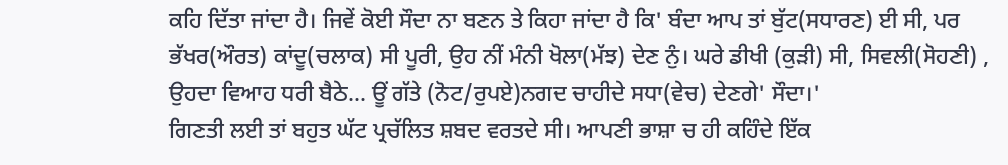ਕਹਿ ਦਿੱਤਾ ਜਾਂਦਾ ਹੈ। ਜਿਵੇਂ ਕੋਈ ਸੌਦਾ ਨਾ ਬਣਨ ਤੇ ਕਿਹਾ ਜਾਂਦਾ ਹੈ ਕਿ' ਬੰਦਾ ਆਪ ਤਾਂ ਬੁੱਟ(ਸਧਾਰਣ) ਈ ਸੀ, ਪਰ ਭੱਖਰ(ਔਰਤ) ਕਾਂਦੂ(ਚਲਾਕ) ਸੀ ਪੂਰੀ, ਉਹ ਨੀਂ ਮੰਨੀ ਖੋਲਾ(ਮੱਝ) ਦੇਣ ਨੁੰ। ਘਰੇ ਡੀਖੀ (ਕੁੜੀ) ਸੀ, ਸਿਵਲੀ(ਸੋਹਣੀ) , ਉਹਦਾ ਵਿਆਹ ਧਰੀ ਬੈਠੇ... ਊਂ ਗੱਤੇ (ਨੋਟ/ਰੁਪਏ)ਨਗਦ ਚਾਹੀਦੇ ਸਧਾ(ਵੇਚ) ਦੇਣਗੇ' ਸੌਦਾ।'
ਗਿਣਤੀ ਲਈ ਤਾਂ ਬਹੁਤ ਘੱਟ ਪ੍ਰਚੱਲਿਤ ਸ਼ਬਦ ਵਰਤਦੇ ਸੀ। ਆਪਣੀ ਭਾਸ਼ਾ ਚ ਹੀ ਕਹਿੰਦੇ ਇੱਕ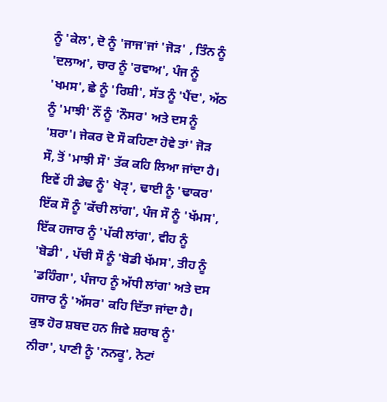ਨੂੰ 'ਕੇਲ', ਦੋ ਨੂੰ 'ਜਾਜ'ਜਾਂ 'ਜੋੜ' , ਤਿੰਨ ਨੂੰ 'ਦਲਾਅ', ਚਾਰ ਨੂੰ 'ਰਵਾਅ', ਪੰਜ ਨੂੰ 'ਖਮਸ', ਛੇ ਨੂੰ 'ਰਿਸ਼ੀ', ਸੱਤ ਨੂੰ 'ਪੈਂਦ', ਅੱਠ ਨੂੰ 'ਮਾਝੀ' ਨੌਂ ਨੂੰ 'ਨੌਸਰ' ਅਤੇ ਦਸ ਨੂੰ 'ਸ਼ਰਾ'। ਜੇਕਰ ਦੋ ਸੌ ਕਹਿਣਾ ਹੋਵੇ ਤਾਂ' ਜੋੜ ਸੌ, ਤੋਂ 'ਮਾਝੀ ਸੌ' ਤੱਕ ਕਹਿ ਲਿਆ ਜਾਂਦਾ ਹੈ। ਇਵੇਂ ਹੀ ਡੇਢ ਨੂੰ' ਖੋੜੵ', ਢਾਈ ਨੂੰ 'ਢਾਕਰ' ਇੱਕ ਸੌ ਨੂੰ 'ਕੱਚੀ ਲਾਂਗ', ਪੰਜ ਸੌ ਨੂੰ 'ਖੱਮਸ', ਇੱਕ ਹਜਾਰ ਨੂੰ 'ਪੱਕੀ ਲਾਂਗ', ਵੀਹ ਨੂੰ 'ਬੋਡੀ' , ਪੱਚੀ ਸੌ ਨੂੰ 'ਬੋਡੀ ਖੱਮਸ', ਤੀਹ ਨੂੰ 'ਡਹਿੰਗਾ', ਪੰਜਾਹ ਨੂੰ ਅੱਧੀ ਲਾਂਗ' ਅਤੇ ਦਸ ਹਜਾਰ ਨੂੰ 'ਅੱਸਰ' ਕਹਿ ਦਿੱਤਾ ਜਾਂਦਾ ਹੈ।
ਕੁਝ ਹੋਰ ਸ਼ਬਦ ਹਨ ਜਿਵੇ ਸ਼ਰਾਬ ਨੂੰ' ਨੀਰਾ', ਪਾਣੀ ਨੂੰ 'ਨਨਕੂ', ਨੋਟਾਂ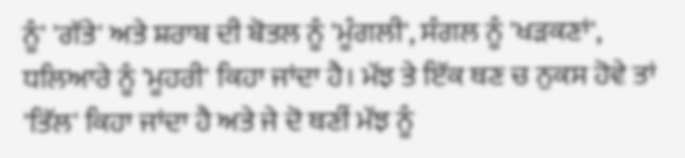ਨੂੰ' 'ਗੱਤੇ' ਅਤੇ ਸ਼ਰਾਬ ਦੀ ਬੋਤਲ ਨੂੰ 'ਮੂੰਗਲੀ', ਸੰਗਲ ਨੂੰ 'ਖੜਕਣਾਂ', ਧਲਿਆਰੇ ਨੂੰ 'ਮੂਹਰੀ' ਕਿਹਾ ਜਾਂਦਾ ਹੈ। ਮੱਝ ਤੇ ਇੱਕ ਥਣ ਚ ਨੁਕਸ ਹੋਵੇ ਤਾਂ 'ਤਿੱਲ' ਕਿਹਾ ਜਾਂਦਾ ਹੈ ਅਤੇ ਜੇ ਦੋ ਥਣੀਂ ਮੱਝ ਨੂੰ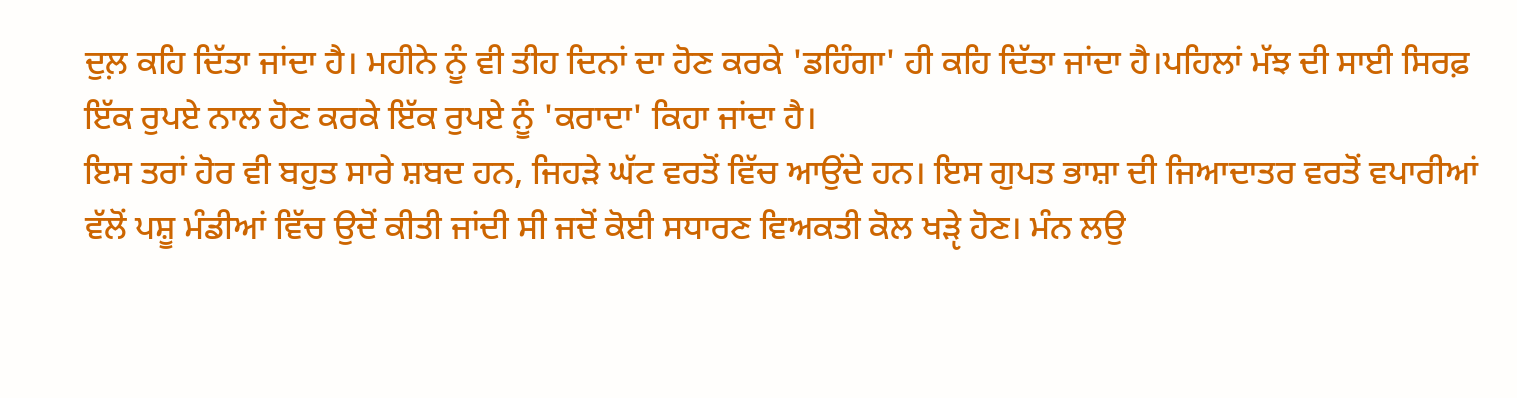ਦੁਲ਼ ਕਹਿ ਦਿੱਤਾ ਜਾਂਦਾ ਹੈ। ਮਹੀਨੇ ਨੂੰ ਵੀ ਤੀਹ ਦਿਨਾਂ ਦਾ ਹੋਣ ਕਰਕੇ 'ਡਹਿੰਗਾ' ਹੀ ਕਹਿ ਦਿੱਤਾ ਜਾਂਦਾ ਹੈ।ਪਹਿਲਾਂ ਮੱਝ ਦੀ ਸਾਈ ਸਿਰਫ਼ ਇੱਕ ਰੁਪਏ ਨਾਲ ਹੋਣ ਕਰਕੇ ਇੱਕ ਰੁਪਏ ਨੂੰ 'ਕਰਾਦਾ' ਕਿਹਾ ਜਾਂਦਾ ਹੈ।
ਇਸ ਤਰਾਂ ਹੋਰ ਵੀ ਬਹੁਤ ਸਾਰੇ ਸ਼ਬਦ ਹਨ, ਜਿਹੜੇ ਘੱਟ ਵਰਤੋਂ ਵਿੱਚ ਆਉਂਦੇ ਹਨ। ਇਸ ਗੁਪਤ ਭਾਸ਼ਾ ਦੀ ਜਿਆਦਾਤਰ ਵਰਤੋਂ ਵਪਾਰੀਆਂ ਵੱਲੋਂ ਪਸ਼ੂ ਮੰਡੀਆਂ ਵਿੱਚ ਉਦੋਂ ਕੀਤੀ ਜਾਂਦੀ ਸੀ ਜਦੋਂ ਕੋਈ ਸਧਾਰਣ ਵਿਅਕਤੀ ਕੋਲ ਖੜੵੇ ਹੋਣ। ਮੰਨ ਲਉ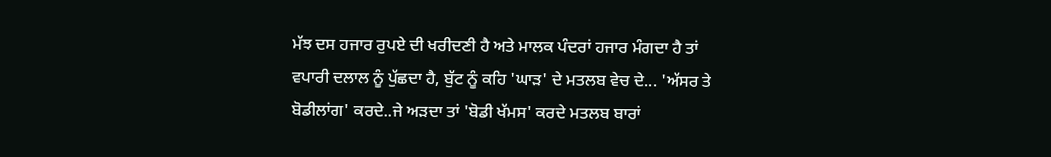ਮੱਝ ਦਸ ਹਜਾਰ ਰੁਪਏ ਦੀ ਖਰੀਦਣੀ ਹੈ ਅਤੇ ਮਾਲਕ ਪੰਦਰਾਂ ਹਜਾਰ ਮੰਗਦਾ ਹੈ ਤਾਂ ਵਪਾਰੀ ਦਲਾਲ ਨੂੰ ਪੁੱਛਦਾ ਹੈ, ਬੁੱਟ ਨੂੰ ਕਹਿ 'ਘਾੜ' ਦੇ ਮਤਲਬ ਵੇਚ ਦੇ... 'ਅੱਸਰ ਤੇ ਬੋਡੀਲਾਂਗ' ਕਰਦੇ..ਜੇ ਅੜਦਾ ਤਾਂ 'ਬੋਡੀ ਖੱਮਸ' ਕਰਦੇ ਮਤਲਬ ਬਾਰਾਂ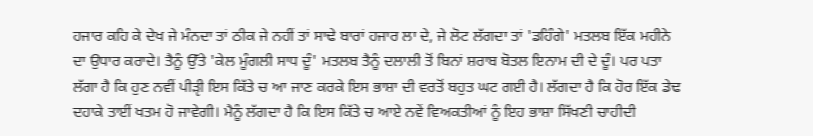ਹਜਾਰ ਕਹਿ ਕੇ ਦੇਖ ਜੇ ਮੰਨਦਾ ਤਾਂ ਠੀਕ ਜੇ ਨਹੀਂ ਤਾਂ ਸਾਢੇ ਬਾਰਾਂ ਹਜਾਰ ਲਾ ਦੇ, ਜੇ ਲੋਟ ਲੱਗਦਾ ਤਾਂ 'ਡਹਿੰਗੇ' ਮਤਲਬ ਇੱਕ ਮਹੀਨੇ ਦਾ ਉਧਾਰ ਕਰਾਦੇ। ਤੈਨੂੰ ਉੱਤੇ 'ਕੇਲ ਮੂੰਗਲੀ ਸਾਧ ਦੂੰ' ਮਤਲਬ ਤੈਨੂੰ ਦਲਾਲੀ ਤੋਂ ਬਿਨਾਂ ਸ਼ਰਾਬ ਬੋਤਲ ਇਨਾਮ ਦੀ ਦੇ ਦੂੰ। ਪਰ ਪਤਾ ਲੱਗਾ ਹੈ ਕਿ ਹੁਣ ਨਵੀਂ ਪੀੜੵੀ ਇਸ ਕਿੱਤੇ ਚ ਆ ਜਾਣ ਕਰਕੇ ਇਸ ਭਾਸ਼ਾ ਦੀ ਵਰਤੋਂ ਬਹੁਤ ਘਟ ਗਈ ਹੈ। ਲੱਗਦਾ ਹੈ ਕਿ ਹੋਰ ਇੱਕ ਡੇਢ ਦਹਾਕੇ ਤਾਈਂ ਖਤਮ ਹੋ ਜਾਵੇਗੀ। ਮੈਨੂੰ ਲੱਗਦਾ ਹੈ ਕਿ ਇਸ ਕਿੱਤੇ ਚ ਆਏ ਨਵੇਂ ਵਿਅਕਤੀਆਂ ਨੂੰ ਇਹ ਭਾਸ਼ਾ ਸਿੱਖਣੀ ਚਾਹੀਦੀ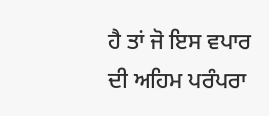ਹੈ ਤਾਂ ਜੋ ਇਸ ਵਪਾਰ ਦੀ ਅਹਿਮ ਪਰੰਪਰਾ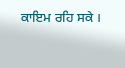ਕਾਇਮ ਰਹਿ ਸਕੇ ।